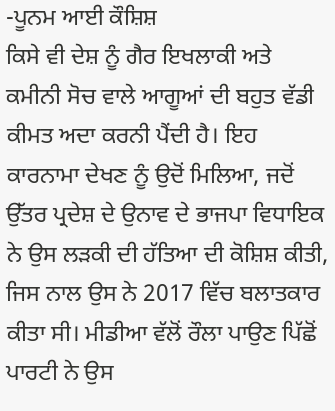-ਪੂਨਮ ਆਈ ਕੌਸ਼ਿਸ਼
ਕਿਸੇ ਵੀ ਦੇਸ਼ ਨੂੰ ਗੈਰ ਇਖਲਾਕੀ ਅਤੇ ਕਮੀਨੀ ਸੋਚ ਵਾਲੇ ਆਗੂਆਂ ਦੀ ਬਹੁਤ ਵੱਡੀ ਕੀਮਤ ਅਦਾ ਕਰਨੀ ਪੈਂਦੀ ਹੈ। ਇਹ ਕਾਰਨਾਮਾ ਦੇਖਣ ਨੂੰ ਉਦੋਂ ਮਿਲਿਆ, ਜਦੋਂ ਉੱਤਰ ਪ੍ਰਦੇਸ਼ ਦੇ ਉਨਾਵ ਦੇ ਭਾਜਪਾ ਵਿਧਾਇਕ ਨੇ ਉਸ ਲੜਕੀ ਦੀ ਹੱਤਿਆ ਦੀ ਕੋਸ਼ਿਸ਼ ਕੀਤੀ, ਜਿਸ ਨਾਲ ਉਸ ਨੇ 2017 ਵਿੱਚ ਬਲਾਤਕਾਰ ਕੀਤਾ ਸੀ। ਮੀਡੀਆ ਵੱਲੋਂ ਰੌਲਾ ਪਾਉਣ ਪਿੱਛੋਂ ਪਾਰਟੀ ਨੇ ਉਸ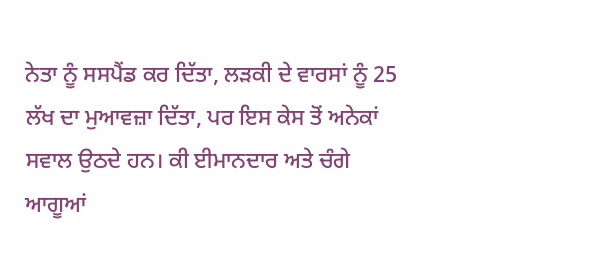ਨੇਤਾ ਨੂੰ ਸਸਪੈਂਡ ਕਰ ਦਿੱਤਾ, ਲੜਕੀ ਦੇ ਵਾਰਸਾਂ ਨੂੰ 25 ਲੱਖ ਦਾ ਮੁਆਵਜ਼ਾ ਦਿੱਤਾ, ਪਰ ਇਸ ਕੇਸ ਤੋਂ ਅਨੇਕਾਂ ਸਵਾਲ ਉਠਦੇ ਹਨ। ਕੀ ਈਮਾਨਦਾਰ ਅਤੇ ਚੰਗੇ ਆਗੂਆਂ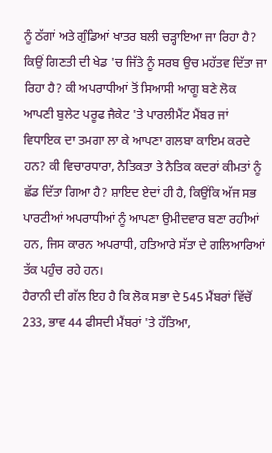ਨੂੰ ਠੱਗਾਂ ਅਤੇ ਗੁੰਡਿਆਂ ਖਾਤਰ ਬਲੀ ਚੜ੍ਹਾਇਆ ਜਾ ਰਿਹਾ ਹੈ? ਕਿਉਂ ਗਿਣਤੀ ਦੀ ਖੇਡ 'ਚ ਜਿੱਤੇ ਨੂੰ ਸਰਬ ਉਚ ਮਹੱਤਵ ਦਿੱਤਾ ਜਾ ਰਿਹਾ ਹੈ? ਕੀ ਅਪਰਾਧੀਆਂ ਤੋਂ ਸਿਆਸੀ ਆਗੂ ਬਣੇ ਲੋਕ ਆਪਣੀ ਬੁਲੇਟ ਪਰੂਫ ਜੈਕੇਟ 'ਤੇ ਪਾਰਲੀਮੈਂਟ ਮੈਂਬਰ ਜਾਂ ਵਿਧਾਇਕ ਦਾ ਤਮਗਾ ਲਾ ਕੇ ਆਪਣਾ ਗਲਬਾ ਕਾਇਮ ਕਰਦੇ ਹਨ? ਕੀ ਵਿਚਾਰਧਾਰਾ, ਨੈਤਿਕਤਾ ਤੇ ਨੈਤਿਕ ਕਦਰਾਂ ਕੀਮਤਾਂ ਨੂੰ ਛੱਡ ਦਿੱਤਾ ਗਿਆ ਹੈ? ਸ਼ਾਇਦ ਏਦਾਂ ਹੀ ਹੈ, ਕਿਉਂਕਿ ਅੱਜ ਸਭ ਪਾਰਟੀਆਂ ਅਪਰਾਧੀਆਂ ਨੂੰ ਆਪਣਾ ਉਮੀਦਵਾਰ ਬਣਾ ਰਹੀਆਂ ਹਨ, ਜਿਸ ਕਾਰਨ ਅਪਰਾਧੀ, ਹਤਿਆਰੇ ਸੱਤਾ ਦੇ ਗਲਿਆਰਿਆਂ ਤੱਕ ਪਹੁੰਚ ਰਹੇ ਹਨ।
ਹੈਰਾਨੀ ਦੀ ਗੱਲ ਇਹ ਹੈ ਕਿ ਲੋਕ ਸਭਾ ਦੇ 545 ਮੈਂਬਰਾਂ ਵਿੱਚੋਂ 233, ਭਾਵ 44 ਫੀਸਦੀ ਮੈਂਬਰਾਂ 'ਤੇ ਹੱਤਿਆ,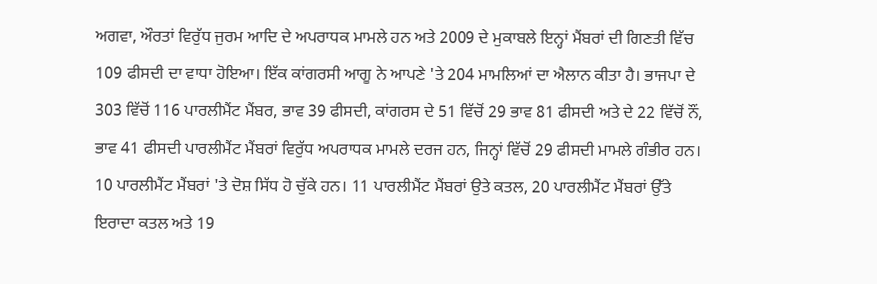ਅਗਵਾ, ਔਰਤਾਂ ਵਿਰੁੱਧ ਜੁਰਮ ਆਦਿ ਦੇ ਅਪਰਾਧਕ ਮਾਮਲੇ ਹਨ ਅਤੇ 2009 ਦੇ ਮੁਕਾਬਲੇ ਇਨ੍ਹਾਂ ਮੈਂਬਰਾਂ ਦੀ ਗਿਣਤੀ ਵਿੱਚ 109 ਫੀਸਦੀ ਦਾ ਵਾਧਾ ਹੋਇਆ। ਇੱਕ ਕਾਂਗਰਸੀ ਆਗੂ ਨੇ ਆਪਣੇ 'ਤੇ 204 ਮਾਮਲਿਆਂ ਦਾ ਐਲਾਨ ਕੀਤਾ ਹੈ। ਭਾਜਪਾ ਦੇ 303 ਵਿੱਚੋਂ 116 ਪਾਰਲੀਮੈਂਟ ਮੈਂਬਰ, ਭਾਵ 39 ਫੀਸਦੀ, ਕਾਂਗਰਸ ਦੇ 51 ਵਿੱਚੋਂ 29 ਭਾਵ 81 ਫੀਸਦੀ ਅਤੇ ਦੇ 22 ਵਿੱਚੋਂ ਨੌਂ, ਭਾਵ 41 ਫੀਸਦੀ ਪਾਰਲੀਮੈਂਟ ਮੈਂਬਰਾਂ ਵਿਰੁੱਧ ਅਪਰਾਧਕ ਮਾਮਲੇ ਦਰਜ ਹਨ, ਜਿਨ੍ਹਾਂ ਵਿੱਚੋਂ 29 ਫੀਸਦੀ ਮਾਮਲੇ ਗੰਭੀਰ ਹਨ। 10 ਪਾਰਲੀਮੈਂਟ ਮੈਂਬਰਾਂ 'ਤੇ ਦੋਸ਼ ਸਿੱਧ ਹੋ ਚੁੱਕੇ ਹਨ। 11 ਪਾਰਲੀਮੈਂਟ ਮੈਂਬਰਾਂ ਉਤੇ ਕਤਲ, 20 ਪਾਰਲੀਮੈਂਟ ਮੈਂਬਰਾਂ ਉੱਤੇ ਇਰਾਦਾ ਕਤਲ ਅਤੇ 19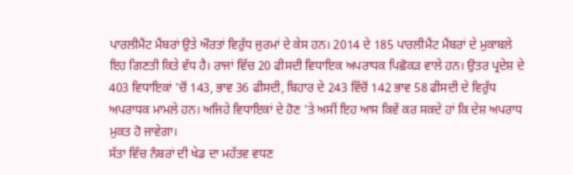ਪਾਰਲੀਮੈਂਟ ਮੈਂਬਰਾਂ ਉਤੇ ਔਰਤਾਂ ਵਿਰੁੱਧ ਜੁਰਮਾਂ ਦੇ ਕੇਸ ਹਨ। 2014 ਦੇ 185 ਪਾਰਲੀਮੈਂਟ ਮੈਂਬਰਾਂ ਦੇ ਮੁਕਾਬਲੇ ਇਹ ਗਿਣਤੀ ਕਿਤੇ ਵੱਧ ਹੈ। ਰਾਜਾਂ ਵਿੱਚ 20 ਫੀਸਦੀ ਵਿਧਾਇਕ ਅਪਰਾਧਕ ਪਿਛੋਕੜ ਵਾਲੇ ਹਨ। ਉਤਰ ਪ੍ਰਦੇਸ਼ ਦੇ 403 ਵਿਧਾਇਕਾਂ 'ਚੋਂ 143, ਭਾਵ 36 ਫੀਸਦੀ, ਬਿਹਾਰ ਦੇ 243 ਵਿੱਚੋਂ 142 ਭਾਵ 58 ਫੀਸਦੀ ਦੇ ਵਿਰੁੱਧ ਅਪਰਾਧਕ ਮਾਮਲੇ ਹਨ। ਅਜਿਹੇ ਵਿਧਾਇਕਾਂ ਦੇ ਹੋਣ 'ਤੇ ਅਸੀਂ ਇਹ ਆਸ ਕਿਵੇਂ ਕਰ ਸਕਦੇ ਹਾਂ ਕਿ ਦੇਸ਼ ਅਪਰਾਧ ਮੁਕਤ ਹੋ ਜਾਵੇਗਾ।
ਸੱਤਾ ਵਿੱਚ ਨੰਬਰਾਂ ਦੀ ਖੇਡ ਦਾ ਮਹੱਤਵ ਵਧਣ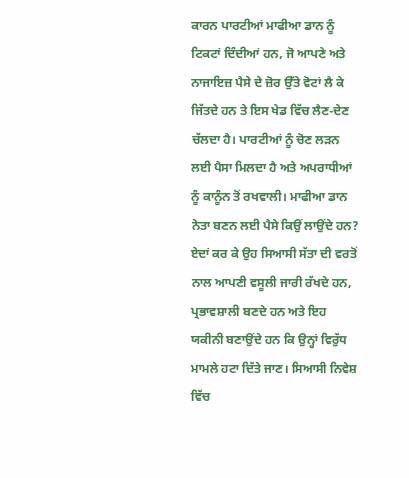ਕਾਰਨ ਪਾਰਟੀਆਂ ਮਾਫੀਆ ਡਾਨ ਨੂੰ ਟਿਕਟਾਂ ਦਿੰਦੀਆਂ ਹਨ, ਜੋ ਆਪਣੇ ਅਤੇ ਨਾਜਾਇਜ਼ ਪੈਸੇ ਦੇ ਜ਼ੋਰ ਉੱਤੇ ਵੋਟਾਂ ਲੈ ਕੇ ਜਿੱਤਦੇ ਹਨ ਤੇ ਇਸ ਖੇਡ ਵਿੱਚ ਲੈਣ-ਦੇਣ ਚੱਲਦਾ ਹੈ। ਪਾਰਟੀਆਂ ਨੂੰ ਚੋਣ ਲੜਨ ਲਈ ਪੈਸਾ ਮਿਲਦਾ ਹੈ ਅਤੇ ਅਪਰਾਧੀਆਂ ਨੂੰ ਕਾਨੂੰਨ ਤੋਂ ਰਖਵਾਲੀ। ਮਾਫੀਆ ਡਾਨ ਨੇਤਾ ਬਣਨ ਲਈ ਪੈਸੇ ਕਿਉਂ ਲਾਉਂਦੇ ਹਨ? ਏਦਾਂ ਕਰ ਕੇ ਉਹ ਸਿਆਸੀ ਸੱਤਾ ਦੀ ਵਰਤੋਂ ਨਾਲ ਆਪਣੀ ਵਸੂਲੀ ਜਾਰੀ ਰੱਖਦੇ ਹਨ, ਪ੍ਰਭਾਵਸ਼ਾਲੀ ਬਣਦੇ ਹਨ ਅਤੇ ਇਹ ਯਕੀਨੀ ਬਣਾਉਂਦੇ ਹਨ ਕਿ ਉਨ੍ਹਾਂ ਵਿਰੁੱਧ ਮਾਮਲੇ ਹਟਾ ਦਿੱਤੇ ਜਾਣ। ਸਿਆਸੀ ਨਿਵੇਸ਼ ਵਿੱਚ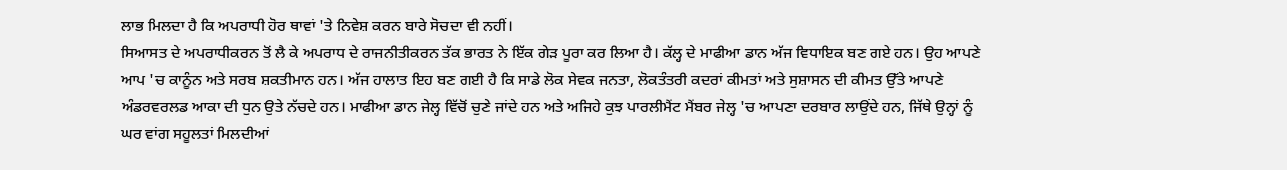ਲਾਭ ਮਿਲਦਾ ਹੈ ਕਿ ਅਪਰਾਧੀ ਹੋਰ ਥਾਵਾਂ 'ਤੇ ਨਿਵੇਸ਼ ਕਰਨ ਬਾਰੇ ਸੋਚਦਾ ਵੀ ਨਹੀਂ।
ਸਿਆਸਤ ਦੇ ਅਪਰਾਧੀਕਰਨ ਤੋਂ ਲੈ ਕੇ ਅਪਰਾਧ ਦੇ ਰਾਜਨੀਤੀਕਰਨ ਤੱਕ ਭਾਰਤ ਨੇ ਇੱਕ ਗੇੜ ਪੂਰਾ ਕਰ ਲਿਆ ਹੈ। ਕੱਲ੍ਹ ਦੇ ਮਾਫੀਆ ਡਾਨ ਅੱਜ ਵਿਧਾਇਕ ਬਣ ਗਏ ਹਨ। ਉਹ ਆਪਣੇ ਆਪ 'ਚ ਕਾਨੂੰਨ ਅਤੇ ਸਰਬ ਸ਼ਕਤੀਮਾਨ ਹਨ। ਅੱਜ ਹਾਲਾਤ ਇਹ ਬਣ ਗਈ ਹੈ ਕਿ ਸਾਡੇ ਲੋਕ ਸੇਵਕ ਜਨਤਾ, ਲੋਕਤੰਤਰੀ ਕਦਰਾਂ ਕੀਮਤਾਂ ਅਤੇ ਸੁਸ਼ਾਸਨ ਦੀ ਕੀਮਤ ਉੱਤੇ ਆਪਣੇ ਅੰਡਰਵਰਲਡ ਆਕਾ ਦੀ ਧੁਨ ਉਤੇ ਨੱਚਦੇ ਹਨ। ਮਾਫੀਆ ਡਾਨ ਜੇਲ੍ਹ ਵਿੱਚੋਂ ਚੁਣੇ ਜਾਂਦੇ ਹਨ ਅਤੇ ਅਜਿਹੇ ਕੁਝ ਪਾਰਲੀਮੈਂਟ ਮੈਂਬਰ ਜੇਲ੍ਹ 'ਚ ਆਪਣਾ ਦਰਬਾਰ ਲਾਉਂਦੇ ਹਨ, ਜਿੱਥੇ ਉਨ੍ਹਾਂ ਨੂੰ ਘਰ ਵਾਂਗ ਸਹੂਲਤਾਂ ਮਿਲਦੀਆਂ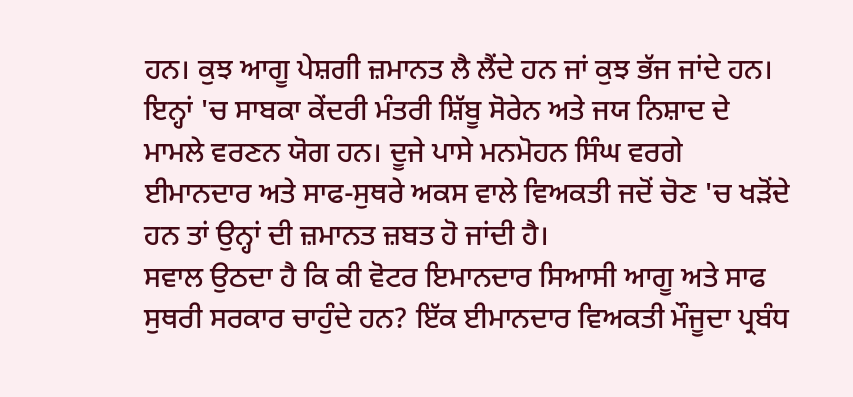ਹਨ। ਕੁਝ ਆਗੂ ਪੇਸ਼ਗੀ ਜ਼ਮਾਨਤ ਲੈ ਲੈਂਦੇ ਹਨ ਜਾਂ ਕੁਝ ਭੱਜ ਜਾਂਦੇ ਹਨ। ਇਨ੍ਹਾਂ 'ਚ ਸਾਬਕਾ ਕੇਂਦਰੀ ਮੰਤਰੀ ਸ਼ਿੱਬੂ ਸੋਰੇਨ ਅਤੇ ਜਯ ਨਿਸ਼ਾਦ ਦੇ ਮਾਮਲੇ ਵਰਣਨ ਯੋਗ ਹਨ। ਦੂਜੇ ਪਾਸੇ ਮਨਮੋਹਨ ਸਿੰਘ ਵਰਗੇ ਈਮਾਨਦਾਰ ਅਤੇ ਸਾਫ-ਸੁਥਰੇ ਅਕਸ ਵਾਲੇ ਵਿਅਕਤੀ ਜਦੋਂ ਚੋਣ 'ਚ ਖੜੋਂਦੇ ਹਨ ਤਾਂ ਉਨ੍ਹਾਂ ਦੀ ਜ਼ਮਾਨਤ ਜ਼ਬਤ ਹੋ ਜਾਂਦੀ ਹੈ।
ਸਵਾਲ ਉਠਦਾ ਹੈ ਕਿ ਕੀ ਵੋਟਰ ਇਮਾਨਦਾਰ ਸਿਆਸੀ ਆਗੂ ਅਤੇ ਸਾਫ ਸੁਥਰੀ ਸਰਕਾਰ ਚਾਹੁੰਦੇ ਹਨ? ਇੱਕ ਈਮਾਨਦਾਰ ਵਿਅਕਤੀ ਮੌਜੂਦਾ ਪ੍ਰਬੰਧ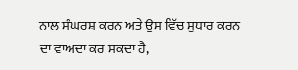ਨਾਲ ਸੰਘਰਸ਼ ਕਰਨ ਅਤੇ ਉਸ ਵਿੱਚ ਸੁਧਾਰ ਕਰਨ ਦਾ ਵਾਅਦਾ ਕਰ ਸਕਦਾ ਹੈ,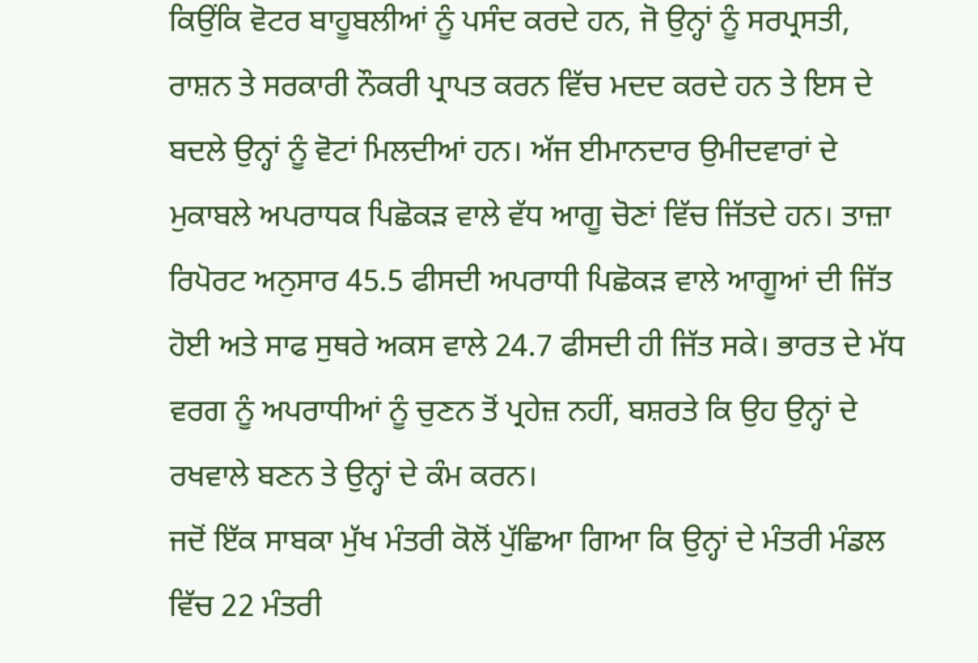ਕਿਉਂਕਿ ਵੋਟਰ ਬਾਹੂਬਲੀਆਂ ਨੂੰ ਪਸੰਦ ਕਰਦੇ ਹਨ, ਜੋ ਉਨ੍ਹਾਂ ਨੂੰ ਸਰਪ੍ਰਸਤੀ, ਰਾਸ਼ਨ ਤੇ ਸਰਕਾਰੀ ਨੌਕਰੀ ਪ੍ਰਾਪਤ ਕਰਨ ਵਿੱਚ ਮਦਦ ਕਰਦੇ ਹਨ ਤੇ ਇਸ ਦੇ ਬਦਲੇ ਉਨ੍ਹਾਂ ਨੂੰ ਵੋਟਾਂ ਮਿਲਦੀਆਂ ਹਨ। ਅੱਜ ਈਮਾਨਦਾਰ ਉਮੀਦਵਾਰਾਂ ਦੇ ਮੁਕਾਬਲੇ ਅਪਰਾਧਕ ਪਿਛੋਕੜ ਵਾਲੇ ਵੱਧ ਆਗੂ ਚੋਣਾਂ ਵਿੱਚ ਜਿੱਤਦੇ ਹਨ। ਤਾਜ਼ਾ ਰਿਪੋਰਟ ਅਨੁਸਾਰ 45.5 ਫੀਸਦੀ ਅਪਰਾਧੀ ਪਿਛੋਕੜ ਵਾਲੇ ਆਗੂਆਂ ਦੀ ਜਿੱਤ ਹੋਈ ਅਤੇ ਸਾਫ ਸੁਥਰੇ ਅਕਸ ਵਾਲੇ 24.7 ਫੀਸਦੀ ਹੀ ਜਿੱਤ ਸਕੇ। ਭਾਰਤ ਦੇ ਮੱਧ ਵਰਗ ਨੂੰ ਅਪਰਾਧੀਆਂ ਨੂੰ ਚੁਣਨ ਤੋਂ ਪ੍ਰਹੇਜ਼ ਨਹੀਂ, ਬਸ਼ਰਤੇ ਕਿ ਉਹ ਉਨ੍ਹਾਂ ਦੇ ਰਖਵਾਲੇ ਬਣਨ ਤੇ ਉਨ੍ਹਾਂ ਦੇ ਕੰਮ ਕਰਨ।
ਜਦੋਂ ਇੱਕ ਸਾਬਕਾ ਮੁੱਖ ਮੰਤਰੀ ਕੋਲੋਂ ਪੁੱਛਿਆ ਗਿਆ ਕਿ ਉਨ੍ਹਾਂ ਦੇ ਮੰਤਰੀ ਮੰਡਲ ਵਿੱਚ 22 ਮੰਤਰੀ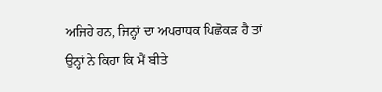ਅਜਿਹੇ ਹਨ, ਜਿਨ੍ਹਾਂ ਦਾ ਅਪਰਾਧਕ ਪਿਛੋਕੜ ਹੈ ਤਾਂ ਉਨ੍ਹਾਂ ਨੇ ਕਿਹਾ ਕਿ ਮੈਂ ਬੀਤੇ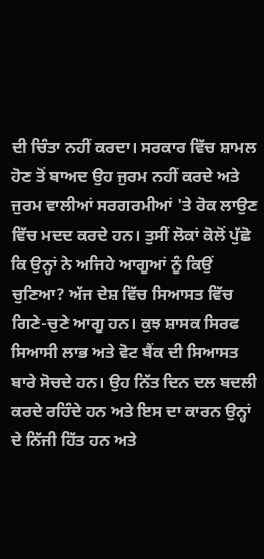ਦੀ ਚਿੰਤਾ ਨਹੀਂ ਕਰਦਾ। ਸਰਕਾਰ ਵਿੱਚ ਸ਼ਾਮਲ ਹੋਣ ਤੋਂ ਬਾਅਦ ਉਹ ਜੁਰਮ ਨਹੀਂ ਕਰਦੇ ਅਤੇ ਜੁਰਮ ਵਾਲੀਆਂ ਸਰਗਰਮੀਆਂ 'ਤੇ ਰੋਕ ਲਾਉਣ ਵਿੱਚ ਮਦਦ ਕਰਦੇ ਹਨ। ਤੁਸੀਂ ਲੋਕਾਂ ਕੋਲੋਂ ਪੁੱਛੋ ਕਿ ਉਨ੍ਹਾਂ ਨੇ ਅਜਿਹੇ ਆਗੂਆਂ ਨੂੰ ਕਿਉਂ ਚੁਣਿਆ? ਅੱਜ ਦੇਸ਼ ਵਿੱਚ ਸਿਆਸਤ ਵਿੱਚ ਗਿਣੇ-ਚੁਣੇ ਆਗੂ ਹਨ। ਕੁਝ ਸ਼ਾਸਕ ਸਿਰਫ ਸਿਆਸੀ ਲਾਭ ਅਤੇ ਵੋਟ ਬੈਂਕ ਦੀ ਸਿਆਸਤ ਬਾਰੇ ਸੋਚਦੇ ਹਨ। ਉਹ ਨਿੱਤ ਦਿਨ ਦਲ ਬਦਲੀ ਕਰਦੇ ਰਹਿੰਦੇ ਹਨ ਅਤੇ ਇਸ ਦਾ ਕਾਰਨ ਉਨ੍ਹਾਂ ਦੇ ਨਿੱਜੀ ਹਿੱਤ ਹਨ ਅਤੇ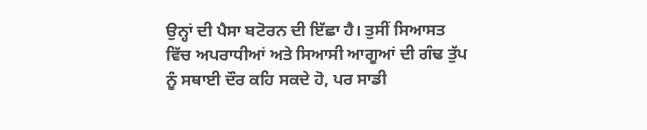ਉਨ੍ਹਾਂ ਦੀ ਪੈਸਾ ਬਟੋਰਨ ਦੀ ਇੱਛਾ ਹੈ। ਤੁਸੀਂ ਸਿਆਸਤ ਵਿੱਚ ਅਪਰਾਧੀਆਂ ਅਤੇ ਸਿਆਸੀ ਆਗੂਆਂ ਦੀ ਗੰਢ ਤੁੱਪ ਨੂੰ ਸਥਾਈ ਦੌਰ ਕਹਿ ਸਕਦੇ ਹੋ, ਪਰ ਸਾਡੀ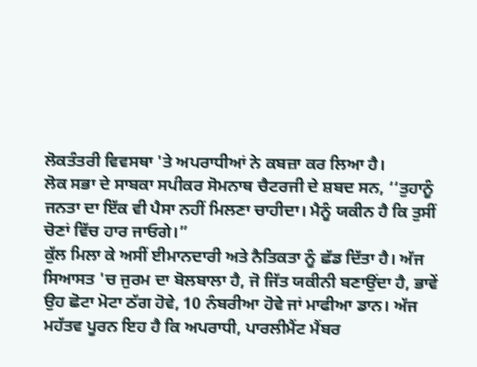ਲੋਕਤੰਤਰੀ ਵਿਵਸਥਾ 'ਤੇ ਅਪਰਾਧੀਆਂ ਨੇ ਕਬਜ਼ਾ ਕਰ ਲਿਆ ਹੈ।
ਲੋਕ ਸਭਾ ਦੇ ਸਾਬਕਾ ਸਪੀਕਰ ਸੋਮਨਾਥ ਚੈਟਰਜੀ ਦੇ ਸ਼ਬਦ ਸਨ, ‘‘ਤੁਹਾਨੂੰ ਜਨਤਾ ਦਾ ਇੱਕ ਵੀ ਪੈਸਾ ਨਹੀਂ ਮਿਲਣਾ ਚਾਹੀਦਾ। ਮੈਨੂੰ ਯਕੀਨ ਹੈ ਕਿ ਤੁਸੀਂ ਚੋਣਾਂ ਵਿੱਚ ਹਾਰ ਜਾਓਗੇ।”
ਕੁੱਲ ਮਿਲਾ ਕੇ ਅਸੀਂ ਈਮਾਨਦਾਰੀ ਅਤੇ ਨੈਤਿਕਤਾ ਨੂੰ ਛੱਡ ਦਿੱਤਾ ਹੈ। ਅੱਜ ਸਿਆਸਤ 'ਚ ਜੁਰਮ ਦਾ ਬੋਲਬਾਲਾ ਹੈ, ਜੋ ਜਿੱਤ ਯਕੀਨੀ ਬਣਾਉਂਦਾ ਹੈ, ਭਾਵੇਂ ਉਹ ਛੋਟਾ ਮੋਟਾ ਠੱਗ ਹੋਵੇ, 10 ਨੰਬਰੀਆ ਹੋਵੇ ਜਾਂ ਮਾਫੀਆ ਡਾਨ। ਅੱਜ ਮਹੱਤਵ ਪੂਰਨ ਇਹ ਹੈ ਕਿ ਅਪਰਾਧੀ, ਪਾਰਲੀਮੈਂਟ ਮੈਂਬਰ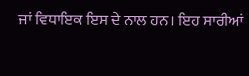ਜਾਂ ਵਿਧਾਇਕ ਇਸ ਦੇ ਨਾਲ ਹਨ। ਇਹ ਸਾਰੀਆਂ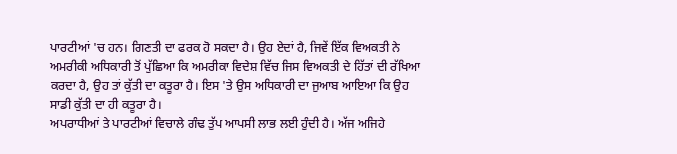ਪਾਰਟੀਆਂ 'ਚ ਹਨ। ਗਿਣਤੀ ਦਾ ਫਰਕ ਹੋ ਸਕਦਾ ਹੈ। ਉਹ ਏਦਾਂ ਹੈ, ਜਿਵੇਂ ਇੱਕ ਵਿਅਕਤੀ ਨੇ ਅਮਰੀਕੀ ਅਧਿਕਾਰੀ ਤੋਂ ਪੁੱਛਿਆ ਕਿ ਅਮਰੀਕਾ ਵਿਦੇਸ਼ ਵਿੱਚ ਜਿਸ ਵਿਅਕਤੀ ਦੇ ਹਿੱਤਾਂ ਦੀ ਰੱਖਿਆ ਕਰਦਾ ਹੈ, ਉਹ ਤਾਂ ਕੁੱਤੀ ਦਾ ਕਤੂਰਾ ਹੈ। ਇਸ 'ਤੇ ਉਸ ਅਧਿਕਾਰੀ ਦਾ ਜੁਆਬ ਆਇਆ ਕਿ ਉਹ ਸਾਡੀ ਕੁੱਤੀ ਦਾ ਹੀ ਕਤੂਰਾ ਹੈ।
ਅਪਰਾਧੀਆਂ ਤੇ ਪਾਰਟੀਆਂ ਵਿਚਾਲੇ ਗੰਢ ਤੁੱਪ ਆਪਸੀ ਲਾਭ ਲਈ ਹੁੰਦੀ ਹੈ। ਅੱਜ ਅਜਿਹੇ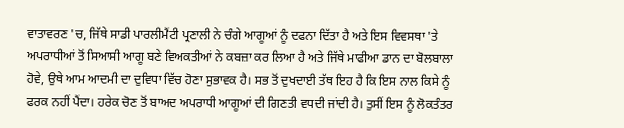ਵਾਤਾਵਰਣ 'ਚ, ਜਿੱਥੇ ਸਾਡੀ ਪਾਰਲੀਮੈਂਟੀ ਪ੍ਰਣਾਲੀ ਨੇ ਚੰਗੇ ਆਗੂਆਂ ਨੂੰ ਦਫਨਾ ਦਿੱਤਾ ਹੈ ਅਤੇ ਇਸ ਵਿਵਸਥਾ 'ਤੇ ਅਪਰਾਧੀਆਂ ਤੋਂ ਸਿਆਸੀ ਆਗੂ ਬਣੇ ਵਿਅਕਤੀਆਂ ਨੇ ਕਬਜ਼ਾ ਕਰ ਲਿਆ ਹੈ ਅਤੇ ਜਿੱਥੇ ਮਾਫੀਆ ਡਾਨ ਦਾ ਬੋਲਬਾਲਾ ਹੋਵੇ, ਉਥੇ ਆਮ ਆਦਮੀ ਦਾ ਦੁਵਿਧਾ ਵਿੱਚ ਹੋਣਾ ਸੁਭਾਵਕ ਹੈ। ਸਭ ਤੋਂ ਦੁਖਦਾਈ ਤੱਥ ਇਹ ਹੈ ਕਿ ਇਸ ਨਾਲ ਕਿਸੇ ਨੂੰ ਫਰਕ ਨਹੀਂ ਪੈਂਦਾ। ਹਰੇਕ ਚੋਣ ਤੋਂ ਬਾਅਦ ਅਪਰਾਧੀ ਆਗੂਆਂ ਦੀ ਗਿਣਤੀ ਵਧਦੀ ਜਾਂਦੀ ਹੈ। ਤੁਸੀਂ ਇਸ ਨੂੰ ਲੋਕਤੰਤਰ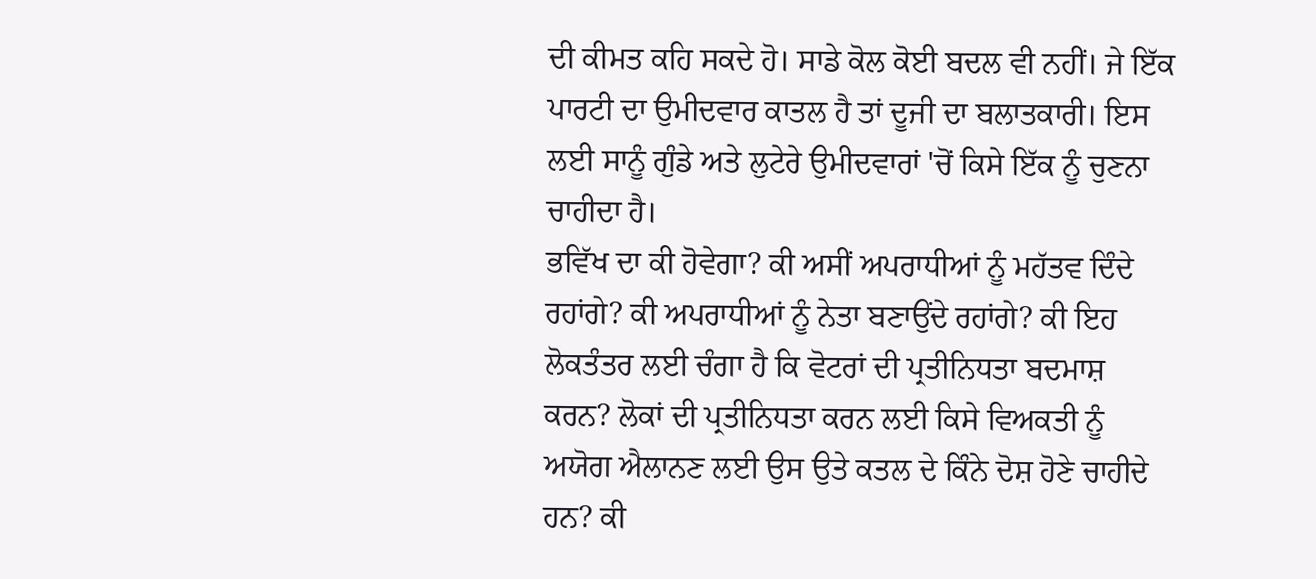ਦੀ ਕੀਮਤ ਕਹਿ ਸਕਦੇ ਹੋ। ਸਾਡੇ ਕੋਲ ਕੋਈ ਬਦਲ ਵੀ ਨਹੀਂ। ਜੇ ਇੱਕ ਪਾਰਟੀ ਦਾ ਉਮੀਦਵਾਰ ਕਾਤਲ ਹੈ ਤਾਂ ਦੂਜੀ ਦਾ ਬਲਾਤਕਾਰੀ। ਇਸ ਲਈ ਸਾਨੂੰ ਗੁੰਡੇ ਅਤੇ ਲੁਟੇਰੇ ਉਮੀਦਵਾਰਾਂ 'ਚੋਂ ਕਿਸੇ ਇੱਕ ਨੂੰ ਚੁਣਨਾ ਚਾਹੀਦਾ ਹੈ।
ਭਵਿੱਖ ਦਾ ਕੀ ਹੋਵੇਗਾ? ਕੀ ਅਸੀਂ ਅਪਰਾਧੀਆਂ ਨੂੰ ਮਹੱਤਵ ਦਿੰਦੇ ਰਹਾਂਗੇ? ਕੀ ਅਪਰਾਧੀਆਂ ਨੂੰ ਨੇਤਾ ਬਣਾਉਂਦੇ ਰਹਾਂਗੇ? ਕੀ ਇਹ ਲੋਕਤੰਤਰ ਲਈ ਚੰਗਾ ਹੈ ਕਿ ਵੋਟਰਾਂ ਦੀ ਪ੍ਰਤੀਨਿਧਤਾ ਬਦਮਾਸ਼ ਕਰਨ? ਲੋਕਾਂ ਦੀ ਪ੍ਰਤੀਨਿਧਤਾ ਕਰਨ ਲਈ ਕਿਸੇ ਵਿਅਕਤੀ ਨੂੰ ਅਯੋਗ ਐਲਾਨਣ ਲਈ ਉਸ ਉਤੇ ਕਤਲ ਦੇ ਕਿੰਨੇ ਦੋਸ਼ ਹੋਣੇ ਚਾਹੀਦੇ ਹਨ? ਕੀ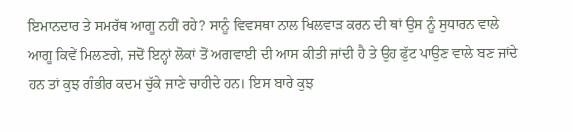ਇਮਾਨਦਾਰ ਤੇ ਸਮਰੱਥ ਆਗੂ ਨਹੀਂ ਰਹੇ? ਸਾਨੂੰ ਵਿਵਸਥਾ ਨਾਲ ਖਿਲਵਾੜ ਕਰਨ ਦੀ ਥਾਂ ਉਸ ਨੂੰ ਸੁਧਾਰਨ ਵਾਲੇ ਆਗੂ ਕਿਵੇਂ ਮਿਲਣਗੇ, ਜਦੋਂ ਇਨ੍ਹਾਂ ਲੋਕਾਂ ਤੋਂ ਅਗਵਾਈ ਦੀ ਆਸ ਕੀਤੀ ਜਾਂਦੀ ਹੈ ਤੇ ਉਹ ਫੁੱਟ ਪਾਉਣ ਵਾਲੇ ਬਣ ਜਾਂਦੇ ਹਨ ਤਾਂ ਕੁਝ ਗੰਭੀਰ ਕਦਮ ਚੁੱਕੇ ਜਾਣੇ ਚਾਹੀਦੇ ਹਨ। ਇਸ ਬਾਰੇ ਕੁਝ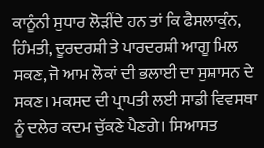ਕਾਨੂੰਨੀ ਸੁਧਾਰ ਲੋੜੀਂਦੇ ਹਨ ਤਾਂ ਕਿ ਫੈਸਲਾਕੁੰਨ, ਹਿੰਮਤੀ, ਦੂਰਦਰਸ਼ੀ ਤੇ ਪਾਰਦਰਸ਼ੀ ਆਗੂ ਮਿਲ ਸਕਣ, ਜੋ ਆਮ ਲੋਕਾਂ ਦੀ ਭਲਾਈ ਦਾ ਸੁਸ਼ਾਸਨ ਦੇ ਸਕਣ। ਮਕਸਦ ਦੀ ਪ੍ਰਾਪਤੀ ਲਈ ਸਾਡੀ ਵਿਵਸਥਾ ਨੂੰ ਦਲੇਰ ਕਦਮ ਚੁੱਕਣੇ ਪੈਣਗੇ। ਸਿਆਸਤ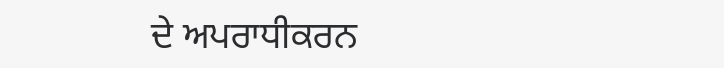ਦੇ ਅਪਰਾਧੀਕਰਨ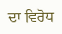ਦਾ ਵਿਰੋਧ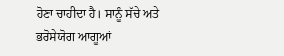ਹੋਣਾ ਚਾਹੀਦਾ ਹੈ। ਸਾਨੂੰ ਸੱਚੇ ਅਤੇ ਭਰੋਸੇਯੋਗ ਆਗੂਆਂ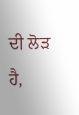ਦੀ ਲੋੜ ਹੈ,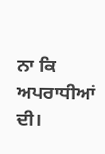ਨਾ ਕਿ ਅਪਰਾਧੀਆਂ ਦੀ।